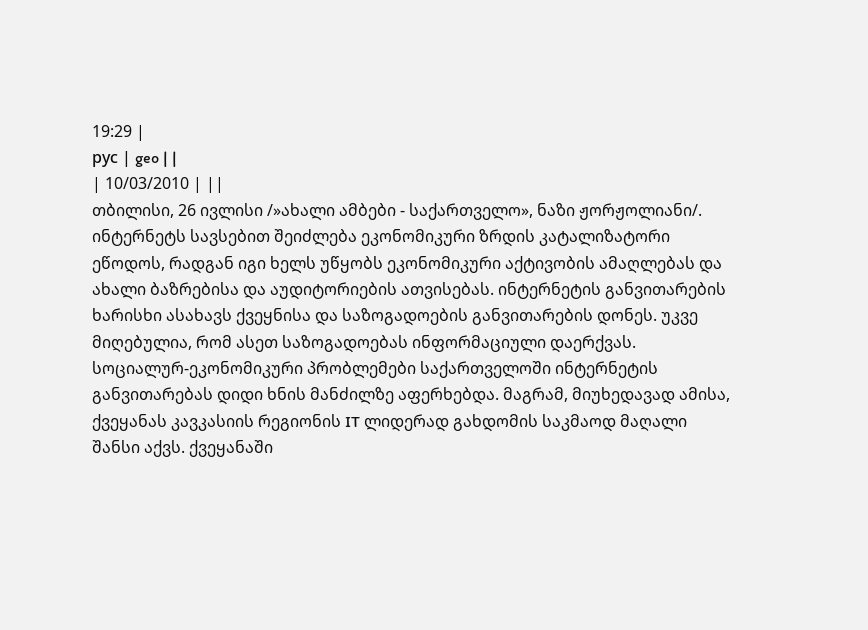19:29 |
рус | geo | |
| 10/03/2010 | ||
თბილისი, 26 ივლისი /»ახალი ამბები - საქართველო», ნაზი ჟორჟოლიანი/. ინტერნეტს სავსებით შეიძლება ეკონომიკური ზრდის კატალიზატორი ეწოდოს, რადგან იგი ხელს უწყობს ეკონომიკური აქტივობის ამაღლებას და ახალი ბაზრებისა და აუდიტორიების ათვისებას. ინტერნეტის განვითარების ხარისხი ასახავს ქვეყნისა და საზოგადოების განვითარების დონეს. უკვე მიღებულია, რომ ასეთ საზოგადოებას ინფორმაციული დაერქვას. სოციალურ-ეკონომიკური პრობლემები საქართველოში ინტერნეტის განვითარებას დიდი ხნის მანძილზე აფერხებდა. მაგრამ, მიუხედავად ამისა, ქვეყანას კავკასიის რეგიონის IT ლიდერად გახდომის საკმაოდ მაღალი შანსი აქვს. ქვეყანაში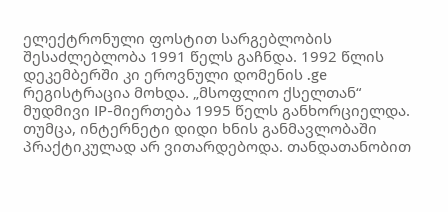ელექტრონული ფოსტით სარგებლობის შესაძლებლობა 1991 წელს გაჩნდა. 1992 წლის დეკემბერში კი ეროვნული დომენის .ge რეგისტრაცია მოხდა. „მსოფლიო ქსელთან“ მუდმივი IP-მიერთება 1995 წელს განხორციელდა. თუმცა, ინტერნეტი დიდი ხნის განმავლობაში პრაქტიკულად არ ვითარდებოდა. თანდათანობით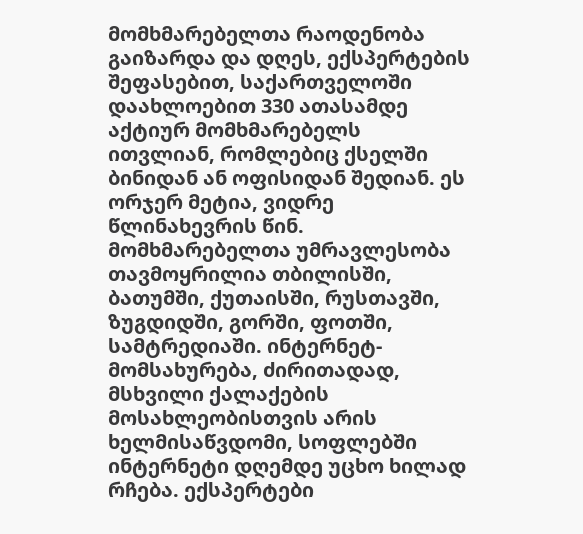მომხმარებელთა რაოდენობა გაიზარდა და დღეს, ექსპერტების შეფასებით, საქართველოში დაახლოებით 330 ათასამდე აქტიურ მომხმარებელს ითვლიან, რომლებიც ქსელში ბინიდან ან ოფისიდან შედიან. ეს ორჯერ მეტია, ვიდრე წლინახევრის წინ. მომხმარებელთა უმრავლესობა თავმოყრილია თბილისში, ბათუმში, ქუთაისში, რუსთავში, ზუგდიდში, გორში, ფოთში, სამტრედიაში. ინტერნეტ-მომსახურება, ძირითადად, მსხვილი ქალაქების მოსახლეობისთვის არის ხელმისაწვდომი, სოფლებში ინტერნეტი დღემდე უცხო ხილად რჩება. ექსპერტები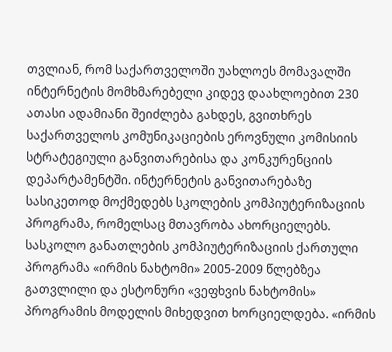თვლიან, რომ საქართველოში უახლოეს მომავალში ინტერნეტის მომხმარებელი კიდევ დაახლოებით 230 ათასი ადამიანი შეიძლება გახდეს, გვითხრეს საქართველოს კომუნიკაციების ეროვნული კომისიის სტრატეგიული განვითარებისა და კონკურენციის დეპარტამენტში. ინტერნეტის განვითარებაზე სასიკეთოდ მოქმედებს სკოლების კომპიუტერიზაციის პროგრამა, რომელსაც მთავრობა ახორციელებს. სასკოლო განათლების კომპიუტერიზაციის ქართული პროგრამა «ირმის ნახტომი» 2005-2009 წლებზეა გათვლილი და ესტონური «ვეფხვის ნახტომის» პროგრამის მოდელის მიხედვით ხორციელდება. «ირმის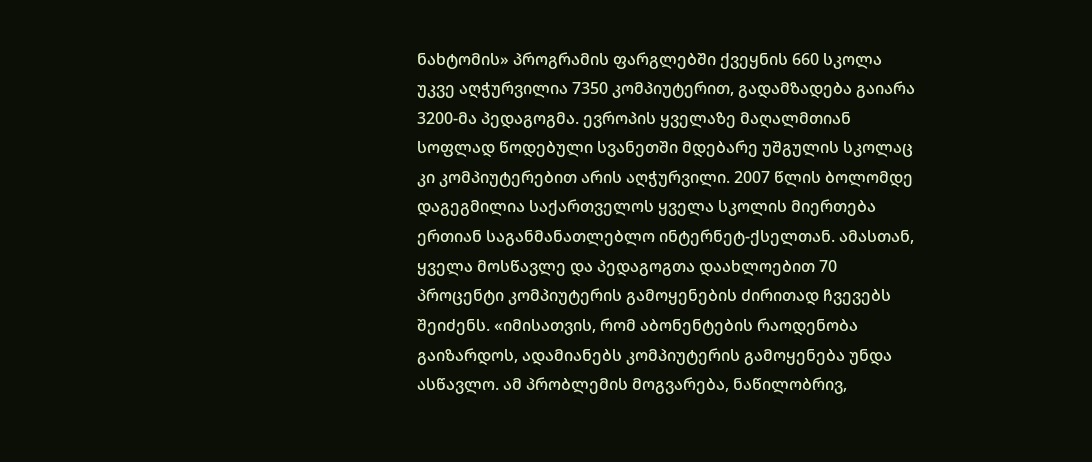ნახტომის» პროგრამის ფარგლებში ქვეყნის 660 სკოლა უკვე აღჭურვილია 7350 კომპიუტერით, გადამზადება გაიარა 3200-მა პედაგოგმა. ევროპის ყველაზე მაღალმთიან სოფლად წოდებული სვანეთში მდებარე უშგულის სკოლაც კი კომპიუტერებით არის აღჭურვილი. 2007 წლის ბოლომდე დაგეგმილია საქართველოს ყველა სკოლის მიერთება ერთიან საგანმანათლებლო ინტერნეტ-ქსელთან. ამასთან, ყველა მოსწავლე და პედაგოგთა დაახლოებით 70 პროცენტი კომპიუტერის გამოყენების ძირითად ჩვევებს შეიძენს. «იმისათვის, რომ აბონენტების რაოდენობა გაიზარდოს, ადამიანებს კომპიუტერის გამოყენება უნდა ასწავლო. ამ პრობლემის მოგვარება, ნაწილობრივ,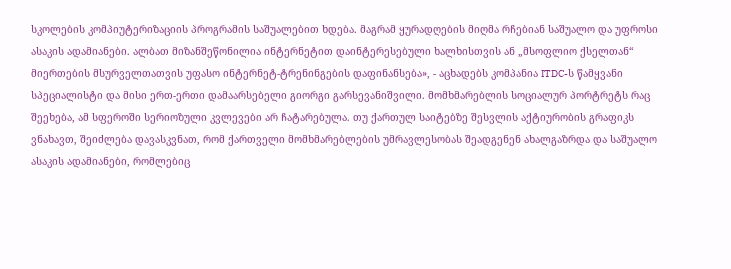სკოლების კომპიუტერიზაციის პროგრამის საშუალებით ხდება. მაგრამ ყურადღების მიღმა რჩებიან საშუალო და უფროსი ასაკის ადამიანები. ალბათ მიზანშეწონილია ინტერნეტით დაინტერესებული ხალხისთვის ან „მსოფლიო ქსელთან“ მიერთების მსურველთათვის უფასო ინტერნეტ-ტრენინგების დაფინანსება», - აცხადებს კომპანია ITDC-ს წამყვანი სპეციალისტი და მისი ერთ-ერთი დამაარსებელი გიორგი გარსევანიშვილი. მომხმარებლის სოციალურ პორტრეტს რაც შეეხება, ამ სფეროში სერიოზული კვლევები არ ჩატარებულა. თუ ქართულ საიტებზე შესვლის აქტიურობის გრაფიკს ვნახავთ, შეიძლება დავასკვნათ, რომ ქართველი მომხმარებლების უმრავლესობას შეადგენენ ახალგაზრდა და საშუალო ასაკის ადამიანები, რომლებიც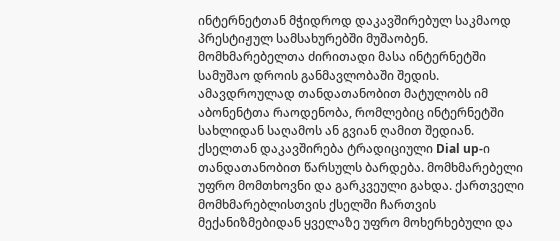ინტერნეტთან მჭიდროდ დაკავშირებულ საკმაოდ პრესტიჟულ სამსახურებში მუშაობენ. მომხმარებელთა ძირითადი მასა ინტერნეტში სამუშაო დროის განმავლობაში შედის. ამავდროულად თანდათანობით მატულობს იმ აბონენტთა რაოდენობა, რომლებიც ინტერნეტში სახლიდან საღამოს ან გვიან ღამით შედიან. ქსელთან დაკავშირება ტრადიციული Dial up-ი თანდათანობით წარსულს ბარდება. მომხმარებელი უფრო მომთხოვნი და გარკვეული გახდა. ქართველი მომხმარებლისთვის ქსელში ჩართვის მექანიზმებიდან ყველაზე უფრო მოხერხებული და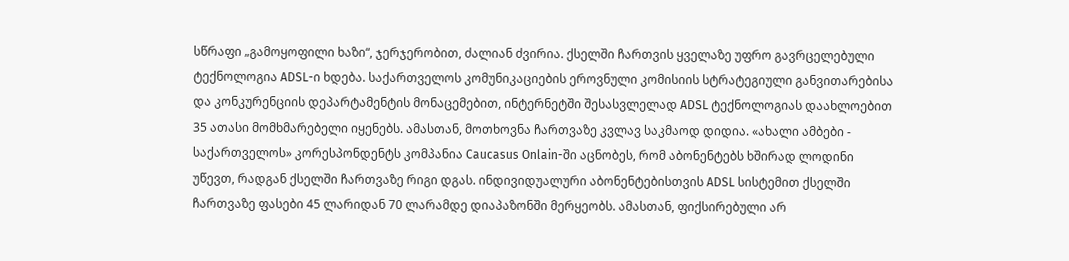სწრაფი „გამოყოფილი ხაზი“, ჯერჯერობით, ძალიან ძვირია. ქსელში ჩართვის ყველაზე უფრო გავრცელებული ტექნოლოგია ADSL-ი ხდება. საქართველოს კომუნიკაციების ეროვნული კომისიის სტრატეგიული განვითარებისა და კონკურენციის დეპარტამენტის მონაცემებით, ინტერნეტში შესასვლელად ADSL ტექნოლოგიას დაახლოებით 35 ათასი მომხმარებელი იყენებს. ამასთან, მოთხოვნა ჩართვაზე კვლავ საკმაოდ დიდია. «ახალი ამბები - საქართველოს» კორესპონდენტს კომპანია Caucasus Onlain-ში აცნობეს, რომ აბონენტებს ხშირად ლოდინი უწევთ, რადგან ქსელში ჩართვაზე რიგი დგას. ინდივიდუალური აბონენტებისთვის ADSL სისტემით ქსელში ჩართვაზე ფასები 45 ლარიდან 70 ლარამდე დიაპაზონში მერყეობს. ამასთან, ფიქსირებული არ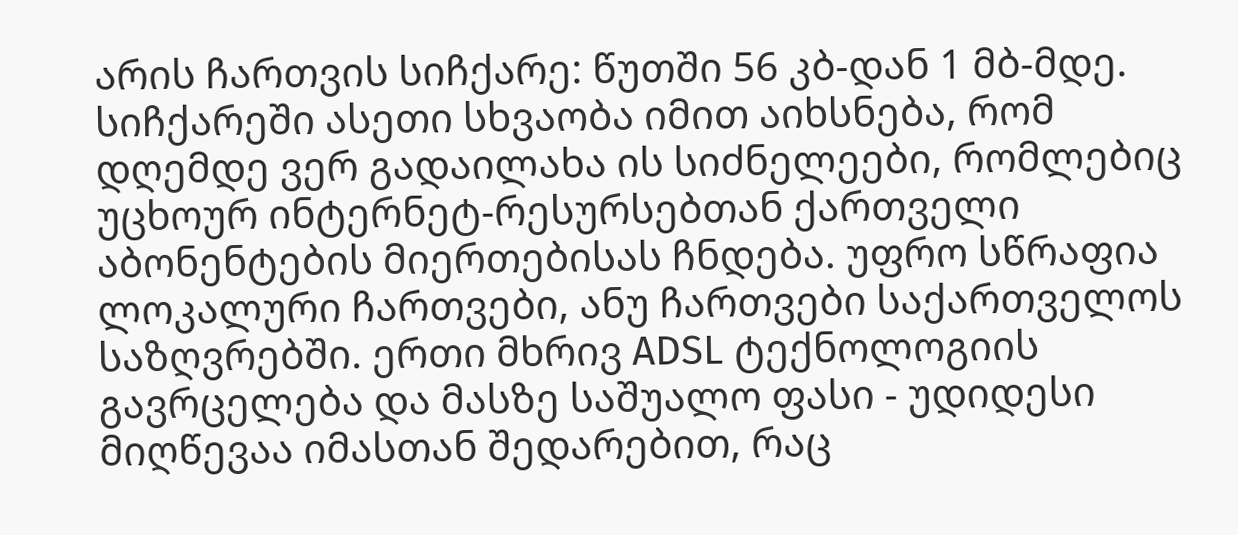არის ჩართვის სიჩქარე: წუთში 56 კბ-დან 1 მბ-მდე. სიჩქარეში ასეთი სხვაობა იმით აიხსნება, რომ დღემდე ვერ გადაილახა ის სიძნელეები, რომლებიც უცხოურ ინტერნეტ-რესურსებთან ქართველი აბონენტების მიერთებისას ჩნდება. უფრო სწრაფია ლოკალური ჩართვები, ანუ ჩართვები საქართველოს საზღვრებში. ერთი მხრივ ADSL ტექნოლოგიის გავრცელება და მასზე საშუალო ფასი - უდიდესი მიღწევაა იმასთან შედარებით, რაც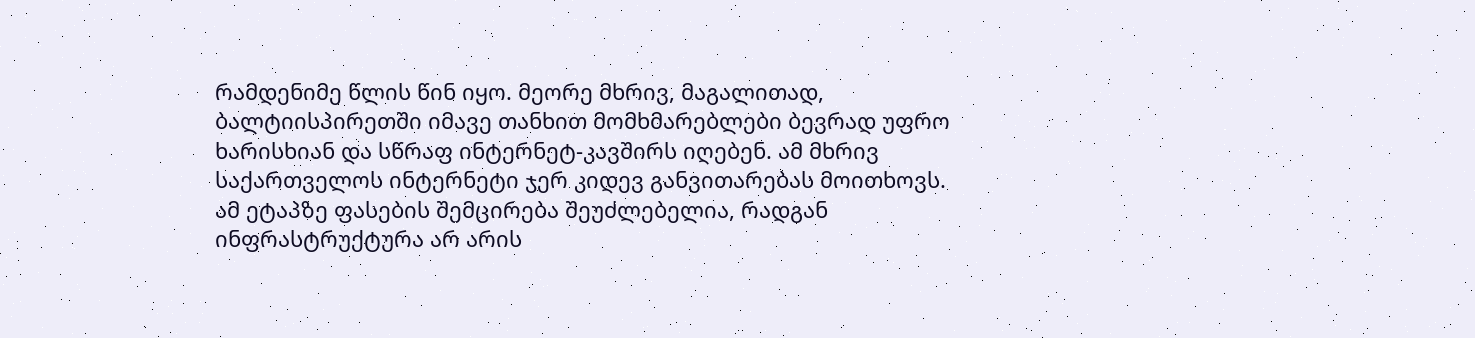რამდენიმე წლის წინ იყო. მეორე მხრივ, მაგალითად, ბალტიისპირეთში იმავე თანხით მომხმარებლები ბევრად უფრო ხარისხიან და სწრაფ ინტერნეტ-კავშირს იღებენ. ამ მხრივ საქართველოს ინტერნეტი ჯერ კიდევ განვითარებას მოითხოვს. ამ ეტაპზე ფასების შემცირება შეუძლებელია, რადგან ინფრასტრუქტურა არ არის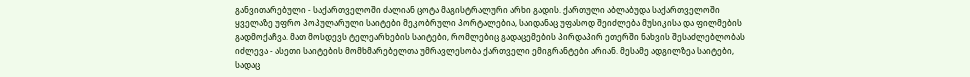განვითარებული - საქართველოში ძალიან ცოტა მაგისტრალური არხი გადის. ქართული აბლაბუდა საქართველოში ყველაზე უფრო პოპულარული საიტები მეკობრული პორტალებია, საიდანაც უფასოდ შეიძლება მუსიკისა და ფილმების გადმოქაჩვა. მათ მოსდევს ტელეარხების საიტები, რომლებიც გადაცემების პირდაპირ ეთერში ნახვის შესაძლებლობას იძლევა - ასეთი საიტების მომხმარებელთა უმრავლესობა ქართველი ემიგრანტები არიან. მესამე ადგილზეა საიტები, სადაც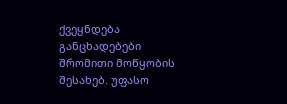ქვეყნდება განცხადებები შრომითი მოწყობის შესახებ. უფასო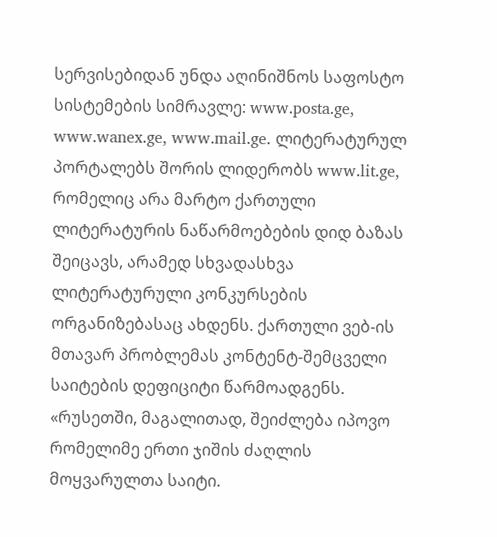სერვისებიდან უნდა აღინიშნოს საფოსტო სისტემების სიმრავლე: www.posta.ge, www.wanex.ge, www.mail.ge. ლიტერატურულ პორტალებს შორის ლიდერობს www.lit.ge, რომელიც არა მარტო ქართული ლიტერატურის ნაწარმოებების დიდ ბაზას შეიცავს, არამედ სხვადასხვა ლიტერატურული კონკურსების ორგანიზებასაც ახდენს. ქართული ვებ-ის მთავარ პრობლემას კონტენტ-შემცველი საიტების დეფიციტი წარმოადგენს. «რუსეთში, მაგალითად, შეიძლება იპოვო რომელიმე ერთი ჯიშის ძაღლის მოყვარულთა საიტი.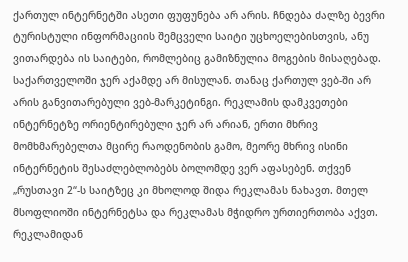ქართულ ინტერნეტში ასეთი ფუფუნება არ არის. ჩნდება ძალზე ბევრი ტურისტული ინფორმაციის შემცველი საიტი უცხოელებისთვის, ანუ ვითარდება ის საიტები, რომლებიც გამიზნულია მოგების მისაღებად. საქართველოში ჯერ აქამდე არ მისულან. თანაც ქართულ ვებ-ში არ არის განვითარებული ვებ-მარკეტინგი. რეკლამის დამკვეთები ინტერნეტზე ორიენტირებული ჯერ არ არიან, ერთი მხრივ მომხმარებელთა მცირე რაოდენობის გამო, მეორე მხრივ ისინი ინტერნეტის შესაძლებლობებს ბოლომდე ვერ აფასებენ. თქვენ „რუსთავი 2“-ს საიტზეც კი მხოლოდ შიდა რეკლამას ნახავთ. მთელ მსოფლიოში ინტერნეტსა და რეკლამას მჭიდრო ურთიერთობა აქვთ. რეკლამიდან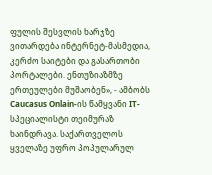ფულის შესვლის ხარჯზე ვითარდება ინტერნეტ-მასმედია, კერძო საიტები და გასართობი პორტალები. ენთუზიაზმზე ერთეულები მუშაობენ», - ამბობს Caucasus Onlain-ის წამყვანი IT-სპეციალისტი თეიმურაზ ხაინდრავა. საქართველოს ყველაზე უფრო პოპულარულ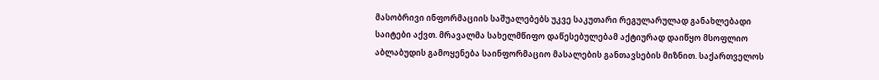მასობრივი ინფორმაციის საშუალებებს უკვე საკუთარი რეგულარულად განახლებადი საიტები აქვთ. მრავალმა სახელმწიფო დაწესებულებამ აქტიურად დაიწყო მსოფლიო აბლაბუდის გამოყენება საინფორმაციო მასალების განთავსების მიზნით. საქართველოს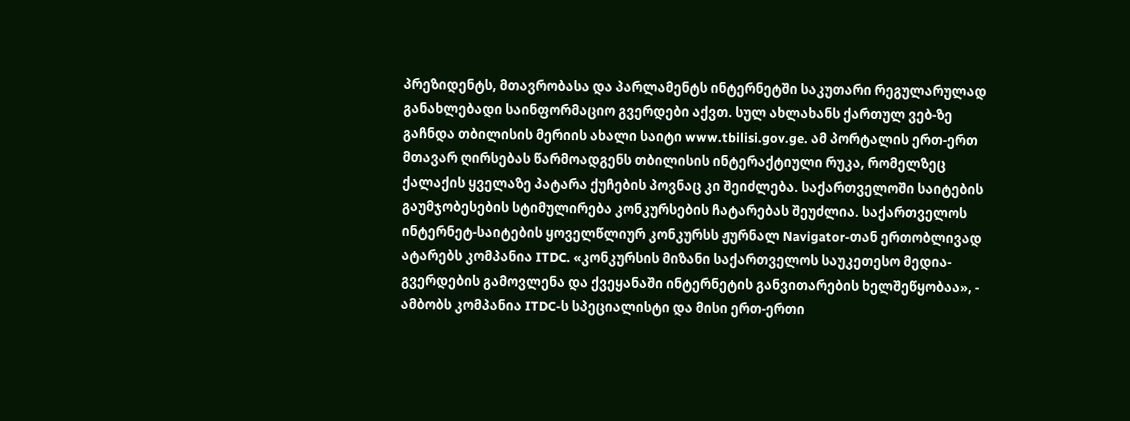პრეზიდენტს, მთავრობასა და პარლამენტს ინტერნეტში საკუთარი რეგულარულად განახლებადი საინფორმაციო გვერდები აქვთ. სულ ახლახანს ქართულ ვებ-ზე გაჩნდა თბილისის მერიის ახალი საიტი www.tbilisi.gov.ge. ამ პორტალის ერთ-ერთ მთავარ ღირსებას წარმოადგენს თბილისის ინტერაქტიული რუკა, რომელზეც ქალაქის ყველაზე პატარა ქუჩების პოვნაც კი შეიძლება. საქართველოში საიტების გაუმჯობესების სტიმულირება კონკურსების ჩატარებას შეუძლია. საქართველოს ინტერნეტ-საიტების ყოველწლიურ კონკურსს ჟურნალ Navigator-თან ერთობლივად ატარებს კომპანია ITDC. «კონკურსის მიზანი საქართველოს საუკეთესო მედია-გვერდების გამოვლენა და ქვეყანაში ინტერნეტის განვითარების ხელშეწყობაა», - ამბობს კომპანია ITDC-ს სპეციალისტი და მისი ერთ-ერთი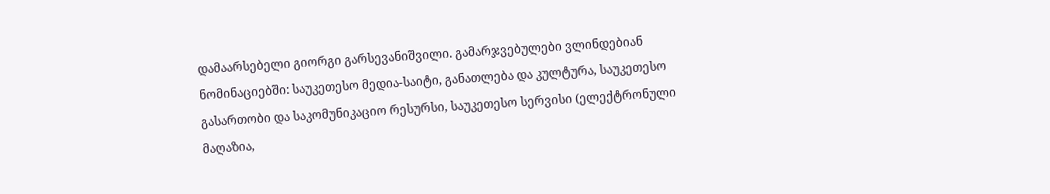დამაარსებელი გიორგი გარსევანიშვილი. გამარჯვებულები ვლინდებიან ნომინაციებში: საუკეთესო მედია-საიტი, განათლება და კულტურა, საუკეთესო გასართობი და საკომუნიკაციო რესურსი, საუკეთესო სერვისი (ელექტრონული მაღაზია,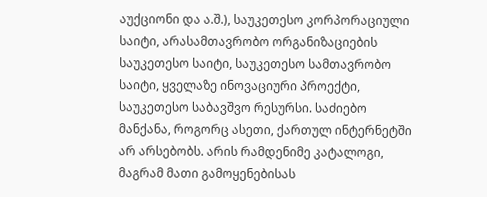აუქციონი და ა.შ.), საუკეთესო კორპორაციული საიტი, არასამთავრობო ორგანიზაციების საუკეთესო საიტი, საუკეთესო სამთავრობო საიტი, ყველაზე ინოვაციური პროექტი, საუკეთესო საბავშვო რესურსი. საძიებო მანქანა, როგორც ასეთი, ქართულ ინტერნეტში არ არსებობს. არის რამდენიმე კატალოგი, მაგრამ მათი გამოყენებისას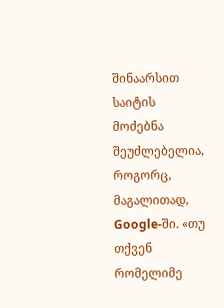შინაარსით საიტის მოძებნა შეუძლებელია, როგორც, მაგალითად, Google-ში. «თუ თქვენ რომელიმე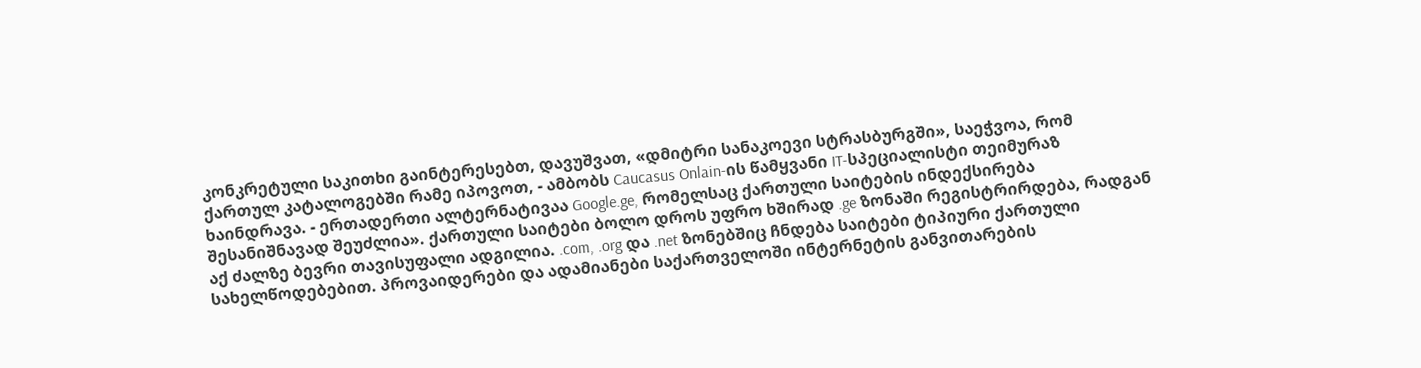კონკრეტული საკითხი გაინტერესებთ, დავუშვათ, «დმიტრი სანაკოევი სტრასბურგში», საეჭვოა, რომ ქართულ კატალოგებში რამე იპოვოთ, - ამბობს Caucasus Onlain-ის წამყვანი IT-სპეციალისტი თეიმურაზ ხაინდრავა. - ერთადერთი ალტერნატივაა Google.ge, რომელსაც ქართული საიტების ინდექსირება შესანიშნავად შეუძლია». ქართული საიტები ბოლო დროს უფრო ხშირად .ge ზონაში რეგისტრირდება, რადგან აქ ძალზე ბევრი თავისუფალი ადგილია. .com, .org და .net ზონებშიც ჩნდება საიტები ტიპიური ქართული სახელწოდებებით. პროვაიდერები და ადამიანები საქართველოში ინტერნეტის განვითარების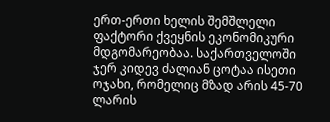ერთ-ერთი ხელის შემშლელი ფაქტორი ქვეყნის ეკონომიკური მდგომარეობაა. საქართველოში ჯერ კიდევ ძალიან ცოტაა ისეთი ოჯახი, რომელიც მზად არის 45-70 ლარის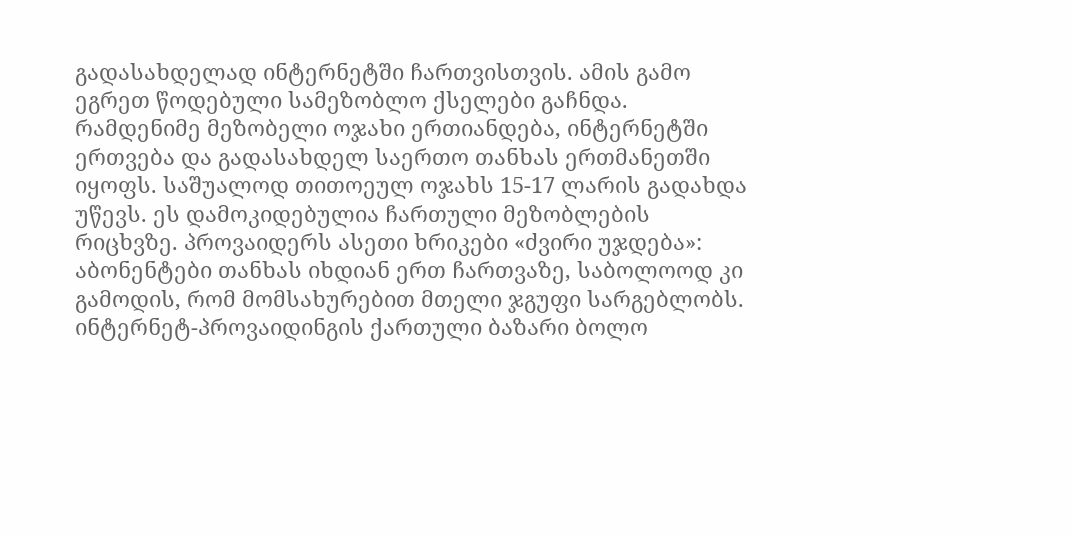გადასახდელად ინტერნეტში ჩართვისთვის. ამის გამო ეგრეთ წოდებული სამეზობლო ქსელები გაჩნდა. რამდენიმე მეზობელი ოჯახი ერთიანდება, ინტერნეტში ერთვება და გადასახდელ საერთო თანხას ერთმანეთში იყოფს. საშუალოდ თითოეულ ოჯახს 15-17 ლარის გადახდა უწევს. ეს დამოკიდებულია ჩართული მეზობლების რიცხვზე. პროვაიდერს ასეთი ხრიკები «ძვირი უჯდება»: აბონენტები თანხას იხდიან ერთ ჩართვაზე, საბოლოოდ კი გამოდის, რომ მომსახურებით მთელი ჯგუფი სარგებლობს. ინტერნეტ-პროვაიდინგის ქართული ბაზარი ბოლო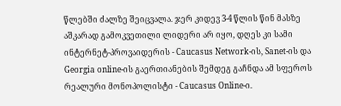წლებში ძალზე შეიცვალა. ჯერ კიდევ 3-4 წლის წინ მასზე აშკარად გამოკვეთილი ლიდერი არ იყო, დღეს კი სამი ინტერნეტ-პროვაიდერის - Caucasus Network-ის, Sanet-ის და Georgia online-ის გაერთიანების შემდეგ გაჩნდა ამ სფეროს რეალური მონოპოლისტი - Caucasus Online-ი.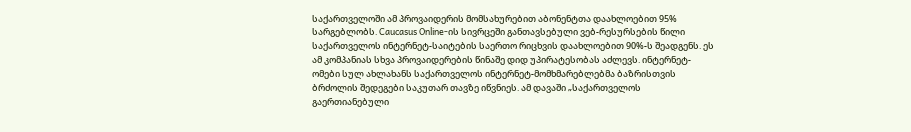საქართველოში ამ პროვაიდერის მომსახურებით აბონენტთა დაახლოებით 95% სარგებლობს. Caucasus Online-ის სივრცეში განთავსებული ვებ-რესურსების წილი საქართველოს ინტერნეტ-საიტების საერთო რიცხვის დაახლოებით 90%-ს შეადგენს. ეს ამ კომპანიას სხვა პროვაიდერების წინაშე დიდ უპირატესობას აძლევს. ინტერნეტ-ომები სულ ახლახანს საქართველოს ინტერნეტ-მომხმარებლებმა ბაზრისთვის ბრძოლის შედეგები საკუთარ თავზე იწვნიეს. ამ დავაში „საქართველოს გაერთიანებული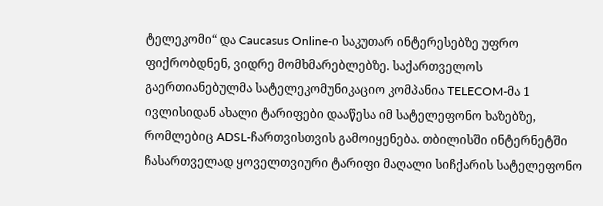ტელეკომი“ და Caucasus Online-ი საკუთარ ინტერესებზე უფრო ფიქრობდნენ, ვიდრე მომხმარებლებზე. საქართველოს გაერთიანებულმა სატელეკომუნიკაციო კომპანია TELECOM-მა 1 ივლისიდან ახალი ტარიფები დააწესა იმ სატელეფონო ხაზებზე, რომლებიც ADSL-ჩართვისთვის გამოიყენება. თბილისში ინტერნეტში ჩასართველად ყოველთვიური ტარიფი მაღალი სიჩქარის სატელეფონო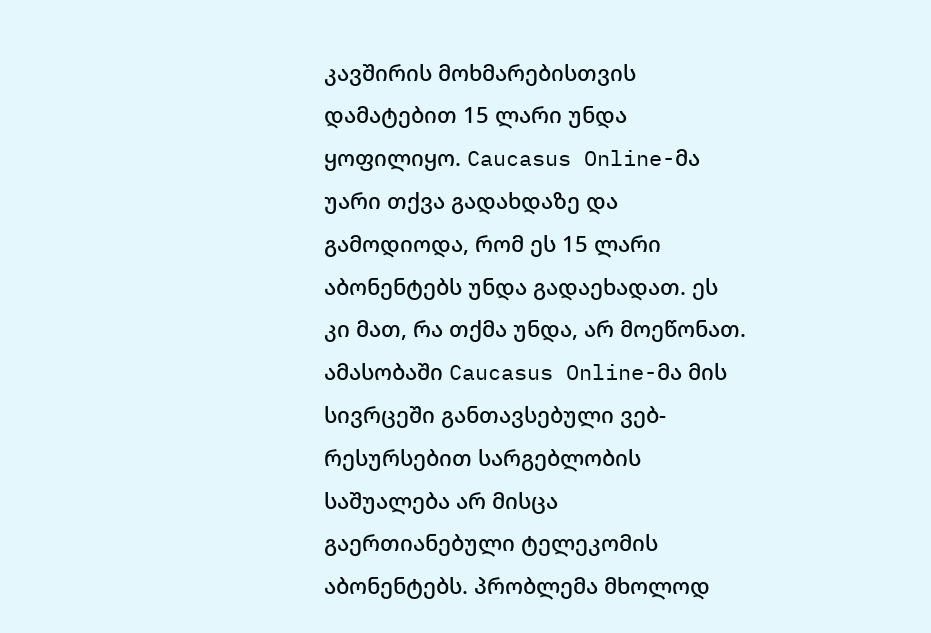კავშირის მოხმარებისთვის დამატებით 15 ლარი უნდა ყოფილიყო. Caucasus Online-მა უარი თქვა გადახდაზე და გამოდიოდა, რომ ეს 15 ლარი აბონენტებს უნდა გადაეხადათ. ეს კი მათ, რა თქმა უნდა, არ მოეწონათ. ამასობაში Caucasus Online-მა მის სივრცეში განთავსებული ვებ-რესურსებით სარგებლობის საშუალება არ მისცა გაერთიანებული ტელეკომის აბონენტებს. პრობლემა მხოლოდ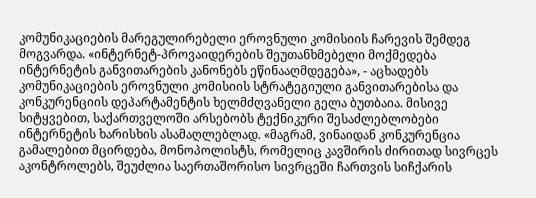კომუნიკაციების მარეგულირებელი ეროვნული კომისიის ჩარევის შემდეგ მოგვარდა. «ინტერნეტ-პროვაიდერების შეუთანხმებელი მოქმედება ინტერნეტის განვითარების კანონებს ეწინააღმდეგება», - აცხადებს კომუნიკაციების ეროვნული კომისიის სტრატეგიული განვითარებისა და კონკურენციის დეპარტამენტის ხელმძღვანელი გელა ბუთბაია. მისივე სიტყვებით, საქართველოში არსებობს ტექნიკური შესაძლებლობები ინტერნეტის ხარისხის ასამაღლებლად. «მაგრამ, ვინაიდან კონკურენცია გამალებით მცირდება, მონოპოლისტს, რომელიც კავშირის ძირითად სივრცეს აკონტროლებს, შეუძლია საერთაშორისო სივრცეში ჩართვის სიჩქარის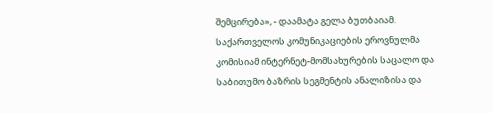შემცირება», - დაამატა გელა ბუთბაიამ. საქართველოს კომუნიკაციების ეროვნულმა კომისიამ ინტერნეტ-მომსახურების საცალო და საბითუმო ბაზრის სეგმენტის ანალიზისა და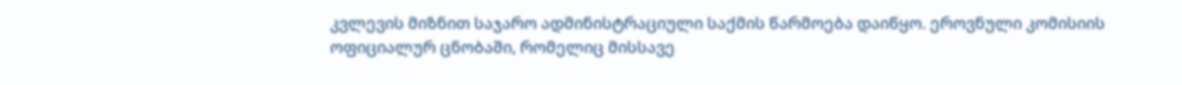კვლევის მიზნით საჯარო ადმინისტრაციული საქმის წარმოება დაიწყო. ეროვნული კომისიის ოფიციალურ ცნობაში, რომელიც მისსავე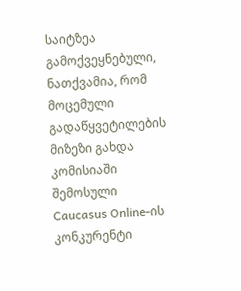საიტზეა გამოქვეყნებული, ნათქვამია, რომ მოცემული გადაწყვეტილების მიზეზი გახდა კომისიაში შემოსული Caucasus Online-ის კონკურენტი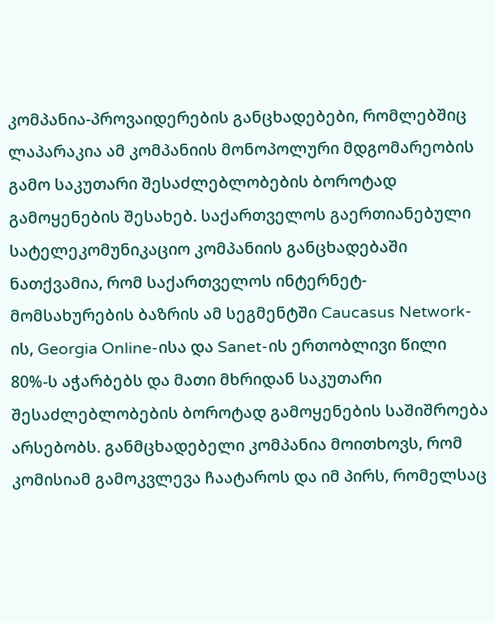კომპანია-პროვაიდერების განცხადებები, რომლებშიც ლაპარაკია ამ კომპანიის მონოპოლური მდგომარეობის გამო საკუთარი შესაძლებლობების ბოროტად გამოყენების შესახებ. საქართველოს გაერთიანებული სატელეკომუნიკაციო კომპანიის განცხადებაში ნათქვამია, რომ საქართველოს ინტერნეტ-მომსახურების ბაზრის ამ სეგმენტში Caucasus Network-ის, Georgia Online-ისა და Sanet-ის ერთობლივი წილი 80%-ს აჭარბებს და მათი მხრიდან საკუთარი შესაძლებლობების ბოროტად გამოყენების საშიშროება არსებობს. განმცხადებელი კომპანია მოითხოვს, რომ კომისიამ გამოკვლევა ჩაატაროს და იმ პირს, რომელსაც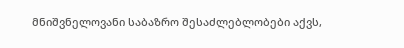მნიშვნელოვანი საბაზრო შესაძლებლობები აქვს,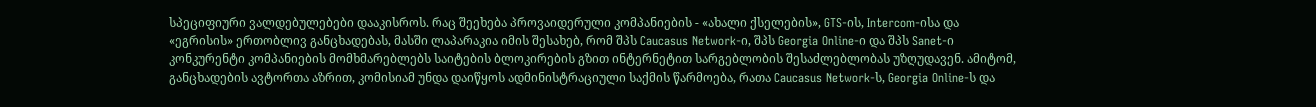სპეციფიური ვალდებულებები დააკისროს. რაც შეეხება პროვაიდერული კომპანიების - «ახალი ქსელების», GTS-ის, Intercom-ისა და «ეგრისის» ერთობლივ განცხადებას, მასში ლაპარაკია იმის შესახებ, რომ შპს Caucasus Network-ი, შპს Georgia Online-ი და შპს Sanet-ი კონკურენტი კომპანიების მომხმარებლებს საიტების ბლოკირების გზით ინტერნეტით სარგებლობის შესაძლებლობას უზღუდავენ. ამიტომ, განცხადების ავტორთა აზრით, კომისიამ უნდა დაიწყოს ადმინისტრაციული საქმის წარმოება, რათა Caucasus Network-ს, Georgia Online-ს და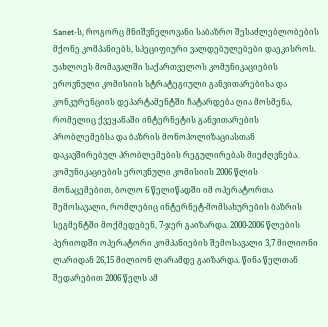Sanet-ს, როგორც მნიშვნელოვანი საბაზრო შესაძლებლობების მქონე კომპანიებს, სპეციფიური ვალდებულებები დაეკისროს. უახლოეს მომავალში საქართველოს კომუნიკაციების ეროვნული კომისიის სტრატეგიული განვითარებისა და კონკურენციის დეპარტამენტში ჩატარდება ღია მოსმენა, რომელიც ქვეყანაში ინტერნეტის განვითარების პრობლემებსა და ბაზრის მონოპოლიზაციასთან დაკავშირებულ პრობლემების რეგულირებას მიეძღვნება. კომუნიკაციების ეროვნული კომისიის 2006 წლის მონაცემებით, ბოლო 6 წელიწადში იმ ოპერატორთა შემოსავალი, რომლებიც ინტერნეტ-მომსახურების ბაზრის სეგმენტში მოქმედებენ, 7-ჯერ გაიზარდა. 2000-2006 წლების პერიოდში ოპერატორი კომპანიების შემოსავალი 3,7 მილიონი ლარიდან 26,15 მილიონ ლარამდე გაიზარდა. წინა წელთან შედარებით 2006 წელს ამ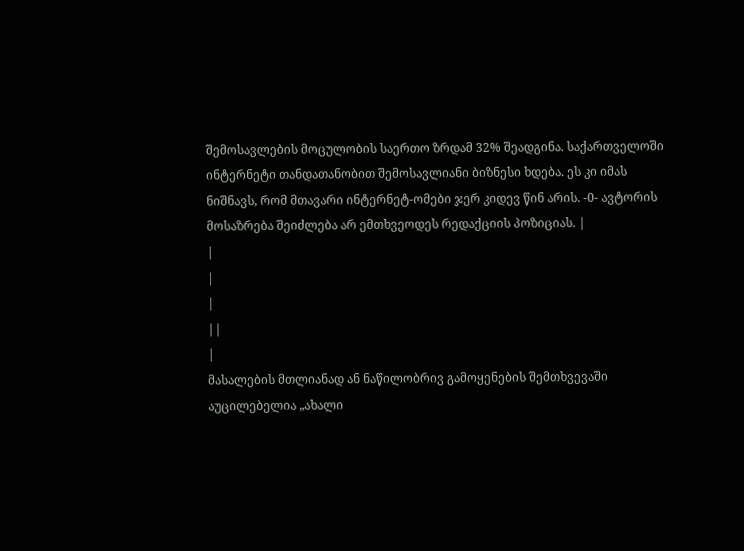შემოსავლების მოცულობის საერთო ზრდამ 32% შეადგინა. საქართველოში ინტერნეტი თანდათანობით შემოსავლიანი ბიზნესი ხდება. ეს კი იმას ნიშნავს, რომ მთავარი ინტერნეტ-ომები ჯერ კიდევ წინ არის. -0- ავტორის მოსაზრება შეიძლება არ ემთხვეოდეს რედაქციის პოზიციას. |
|
|
|
||
|
მასალების მთლიანად ან ნაწილობრივ გამოყენების შემთხვევაში აუცილებელია „ახალი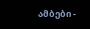ამბები -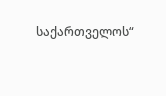საქართველოს“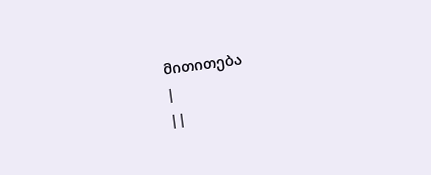მითითება
|
||